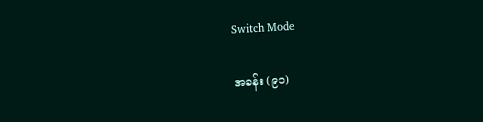Switch Mode

အခန်း (၉၁)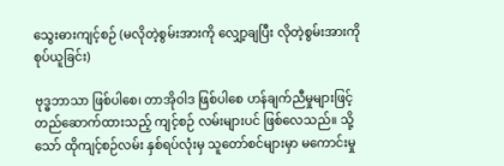သွေးဓားကျင့်စဉ် (မလိုတဲ့စွမ်းအားကို လျှော့ချပြီး လိုတဲ့စွမ်းအားကို စုပ်ယူခြင်း)

ဗုဒ္ဓဘာသာ ဖြစ်ပါစေ၊ တာအိုဝါဒ ဖြစ်ပါစေ ဟန်ချက်ညီမှုများဖြင့် တည်ဆောက်ထားသည့် ကျင့်စဉ် လမ်းများပင် ဖြစ်လေသည်။ သို့သော် ထိုကျင့်စဉ်လမ်း နှစ်ရပ်လုံးမှ သူတော်စင်များမှာ မကောင်းမှု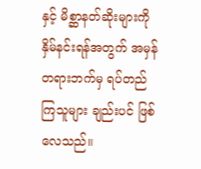နှင့် မိစ္ဆာနတ်ဆိုးများကို နှိမ်နင်းရန်အတွက် အမှန်တရားဘက်မှ ရပ်တည်ကြသူများ ချည်းပင် ဖြစ်လေသည်။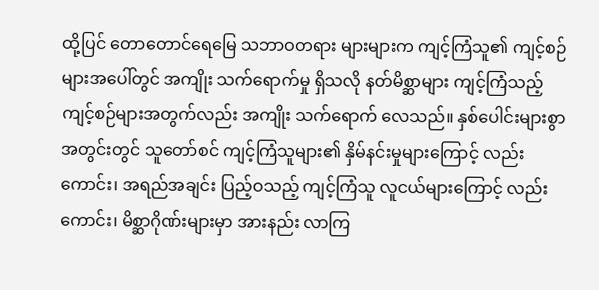ထို့ပြင် တောတောင်ရေမြေ သဘာဝတရား များများက ကျင့်ကြံသူ၏ ကျင့်စဉ်များအပေါ်တွင် အကျိုး သက်ရောက်မှု ရှိသလို နတ်မိစ္ဆာများ ကျင့်ကြံသည့် ကျင့်စဉ်များအတွက်လည်း အကျိုး သက်ရောက် လေသည်။ နှစ်ပေါင်းများစွာ အတွင်းတွင် သူတော်စင် ကျင့်ကြံသူများ၏ နှိမ်နင်းမှုများကြောင့် လည်းကောင်း၊ အရည်အချင်း ပြည့်ဝသည့် ကျင့်ကြံသူ လူငယ်များကြောင့် လည်းကောင်း၊ မိစ္ဆာဂိုဏ်းများမှာ အားနည်း လာကြ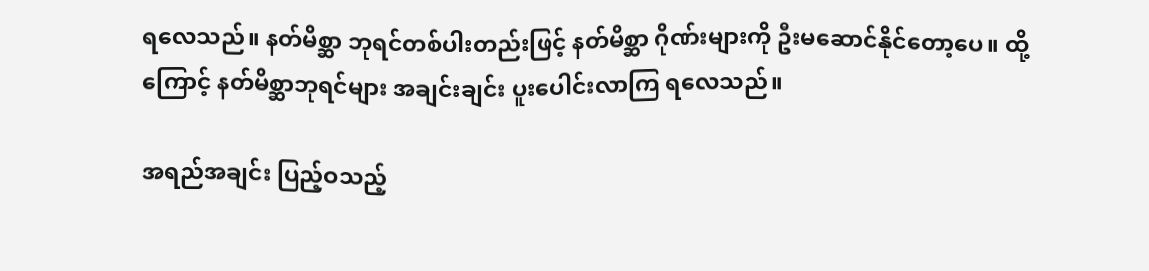ရလေသည်။ နတ်မိစ္ဆာ ဘုရင်တစ်ပါးတည်းဖြင့် နတ်မိစ္ဆာ ဂိုဏ်းများကို ဦးမဆောင်နိုင်တော့ပေ။ ထို့ကြောင့် နတ်မိစ္ဆာဘုရင်များ အချင်းချင်း ပူးပေါင်းလာကြ ရလေသည်။

အရည်အချင်း ပြည့်ဝသည့်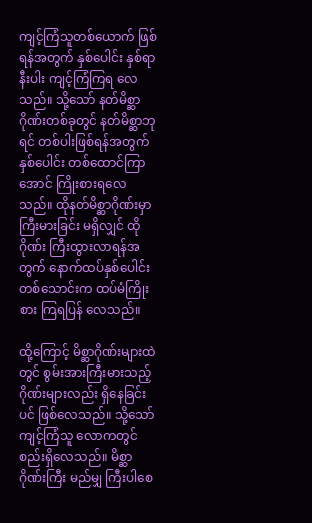ကျင့်ကြံသူတစ်ယောက် ဖြစ်ရန်အတွက် နှစ်ပေါင်း နှစ်ရာနီးပါး ကျင့်ကြံကြရ လေသည်။ သို့သော် နတ်မိစ္ဆာဂိုဏ်းတစ်ခုတွင် နတ်မိစ္ဆာဘုရင် တစ်ပါးဖြစ်ရန်အတွက် နှစ်ပေါင်း တစ်ထောင်ကြာအောင် ကြိုးစားရလေသည်။ ထိုနတ်မိစ္ဆာဂိုဏ်းမှာ ကြီးမားခြင်း မရှိလျှင် ထိုဂိုဏ်း ကြီးထွားလာရန်အတွက် နောက်ထပ်နှစ်ပေါင်း တစ်သောင်းက ထပ်မံကြိုးစား ကြရပြန် လေသည်။

ထို့ကြောင့် မိစ္ဆာဂိုဏ်းများထဲတွင် စွမ်းအားကြီးမားသည့် ဂိုဏ်းများလည်း ရှိနေခြင်းပင် ဖြစ်လေသည်။ သို့သော် ကျင့်ကြံသူ လောကတွင် စည်းရှိလေသည်။ မိစ္ဆာဂိုဏ်းကြီး မည်မျှ ကြီးပါစေ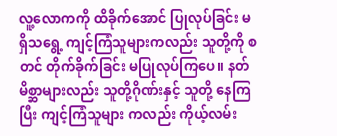လူ့လောကကို ထိခိုက်အောင် ပြုလုပ်ခြင်း မရှိသရွေ့ ကျင့်ကြံသူများကလည်း သူတို့ကို စတင် တိုက်ခိုက်ခြင်း မပြုလုပ်ကြပေ။ နတ်မိစ္ဆာများလည်း သူတို့ဂိုဏ်းနှင့် သူတို့ နေကြပြီး ကျင့်ကြံသူများ ကလည်း ကိုယ့်လမ်း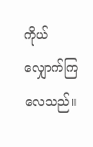ကိုယ် လျှောက်ကြလေသည်။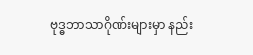ဗုဒ္ဓဘာသာဂိုဏ်းများမှာ နည်း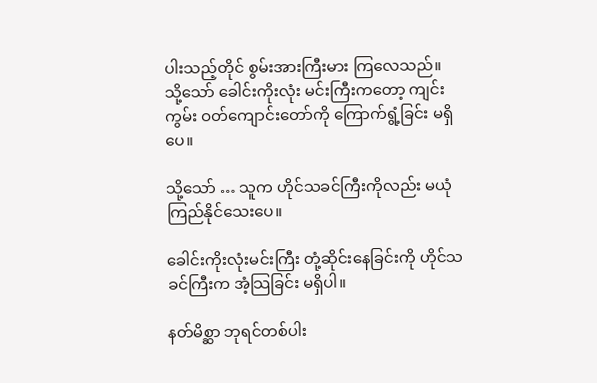ပါးသည့်တိုင် စွမ်းအားကြီးမား ကြလေသည်။  သို့သော် ခေါင်းကိုးလုံး မင်းကြီးကတော့ ကျင်းကွမ်း ဝတ်ကျောင်းတော်ကို ကြောက်ရွံ့ခြင်း မရှိပေ။

သို့သော် … သူက ဟိုင်သခင်ကြီးကိုလည်း မယုံကြည်နိုင်သေးပေ။

ခေါင်းကိုးလုံးမင်းကြီး တုံ့ဆိုင်းနေခြင်းကို ဟိုင်သခင်ကြီးက အံ့သြခြင်း မရှိပါ။

နတ်မိစ္ဆာ ဘုရင်တစ်ပါး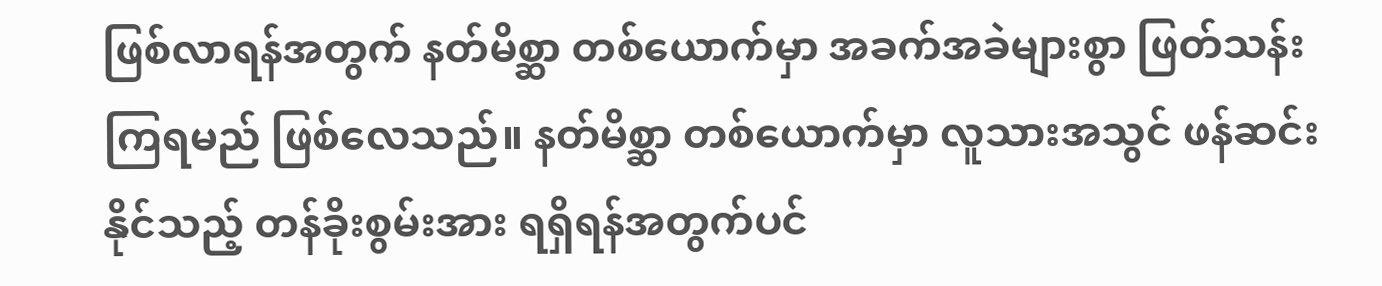ဖြစ်လာရန်အတွက် နတ်မိစ္ဆာ တစ်ယောက်မှာ အခက်အခဲများစွာ ဖြတ်သန်း ကြရမည် ဖြစ်လေသည်။ နတ်မိစ္ဆာ တစ်ယောက်မှာ လူသားအသွင် ဖန်ဆင်းနိုင်သည့် တန်ခိုးစွမ်းအား ရရှိရန်အတွက်ပင်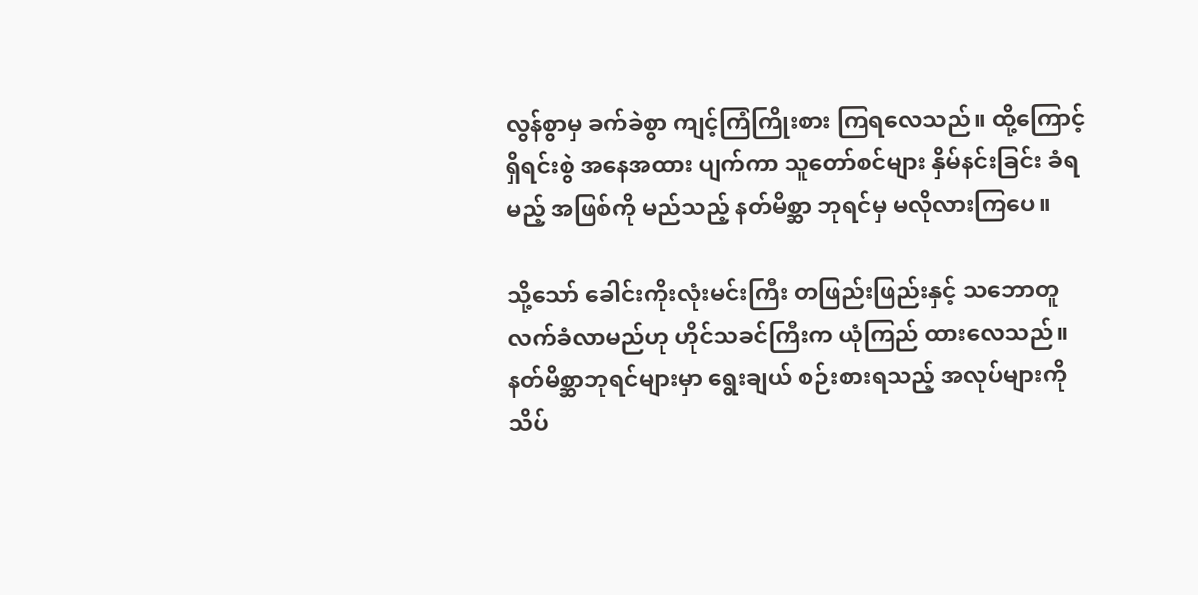လွန်စွာမှ ခက်ခဲစွာ ကျင့်ကြံကြိုးစား ကြရလေသည်။ ထို့ကြောင့် ရှိရင်းစွဲ အနေအထား ပျက်ကာ သူတော်စင်များ နှိမ်နင်းခြင်း ခံရမည့် အဖြစ်ကို မည်သည့် နတ်မိစ္ဆာ ဘုရင်မှ မလိုလားကြပေ။

သို့သော် ခေါင်းကိုးလုံးမင်းကြီး တဖြည်းဖြည်းနှင့် သဘောတူ လက်ခံလာမည်ဟု ဟိုင်သခင်ကြီးက ယုံကြည် ထားလေသည်။ နတ်မိစ္ဆာဘုရင်များမှာ ရွေးချယ် စဉ်းစားရသည့် အလုပ်များကို သိပ်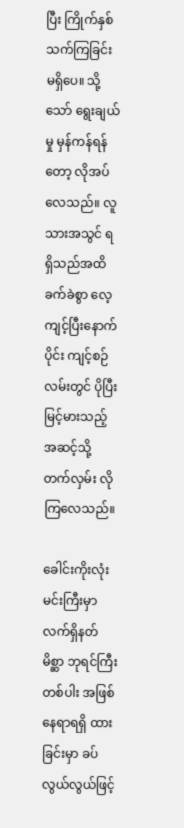ပြီး ကြိုက်နှစ်သက်ကြခြင်း မရှိပေ။ သို့သော် ရွေးချယ်မှု မှန်ကန်ရန်တော့ လိုအပ်လေသည်။ လူသားအသွင် ရရှိသည်အထိ ခက်ခဲစွာ လေ့ကျင့်ပြီးနောက်ပိုင်း ကျင့်စဉ်လမ်းတွင် ပိုပြီး မြင့်မားသည့် အဆင့်သို့ တက်လှမ်း လိုကြလေသည်။

ခေါင်းကိုးလုံး မင်းကြီးမှာ လက်ရှိနတ်မိစ္ဆာ ဘုရင်ကြီးတစ်ပါး အဖြစ် နေရာရရှိ ထားခြင်းမှာ ခပ်လွယ်လွယ်ဖြင့်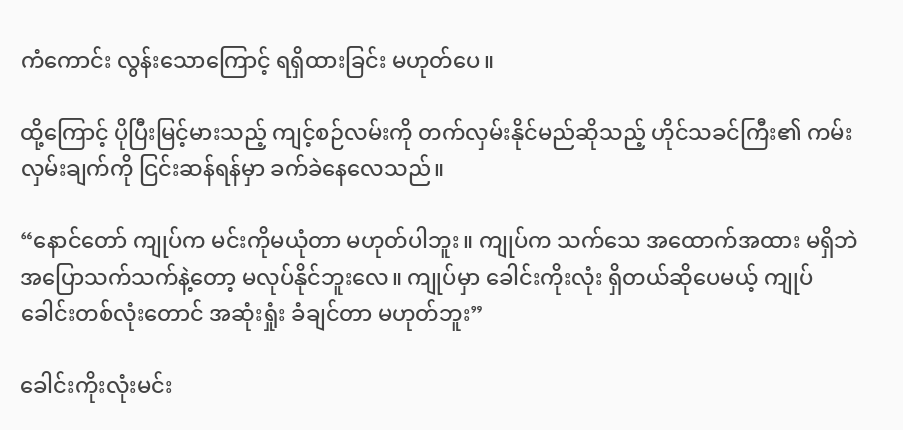ကံကောင်း လွန်းသောကြောင့် ရရှိထားခြင်း မဟုတ်ပေ။

ထို့ကြောင့် ပိုပြီးမြင့်မားသည့် ကျင့်စဉ်လမ်းကို တက်လှမ်းနိုင်မည်ဆိုသည့် ဟိုင်သခင်ကြီး၏ ကမ်းလှမ်းချက်ကို ငြင်းဆန်ရန်မှာ ခက်ခဲနေလေသည်။

“နောင်တော် ကျုပ်က မင်းကိုမယုံတာ မဟုတ်ပါဘူး။ ကျုပ်က သက်သေ အထောက်အထား မရှိဘဲ အပြောသက်သက်နဲ့တော့ မလုပ်နိုင်ဘူးလေ။ ကျုပ်မှာ ခေါင်းကိုးလုံး ရှိတယ်ဆိုပေမယ့် ကျုပ် ခေါင်းတစ်လုံးတောင် အဆုံးရှုံး ခံချင်တာ မဟုတ်ဘူး”

ခေါင်းကိုးလုံးမင်း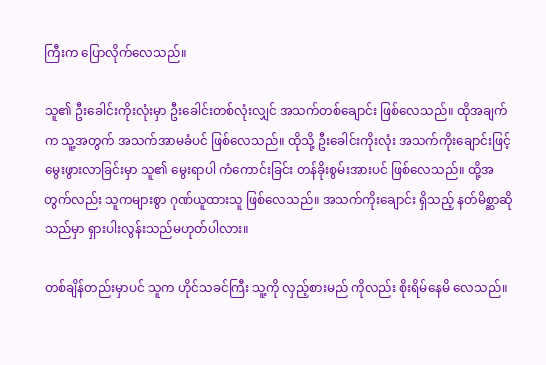ကြီးက ပြောလိုက်လေသည်။

သူ၏ ဦးခေါင်းကိုးလုံးမှာ ဦးခေါင်းတစ်လုံးလျှင် အသက်တစ်ချောင်း ဖြစ်လေသည်။ ထိုအချက်က သူ့အတွက် အသက်အာမခံပင် ဖြစ်လေသည်။ ထိုသို့ ဦးခေါင်းကိုးလုံး အသက်ကိုးချောင်းဖြင့် မွေးဖွားလာခြင်းမှာ သူ၏ မွေးရာပါ ကံကောင်းခြင်း တန်ခိုးစွမ်းအားပင် ဖြစ်လေသည်။ ထို့အတွက်လည်း သူကများစွာ ဂုဏ်ယူထားသူ ဖြစ်လေသည်။ အသက်ကိုးချောင်း ရှိသည့် နတ်မိစ္ဆာဆိုသည်မှာ ရှားပါးလွန်းသည်မဟုတ်ပါလား။

တစ်ချိန်တည်းမှာပင် သူက ဟိုင်သခင်ကြီး သူ့ကို လှည့်စားမည် ကိုလည်း စိုးရိမ်နေမိ လေသည်။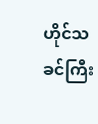ဟိုင်သခင်ကြီး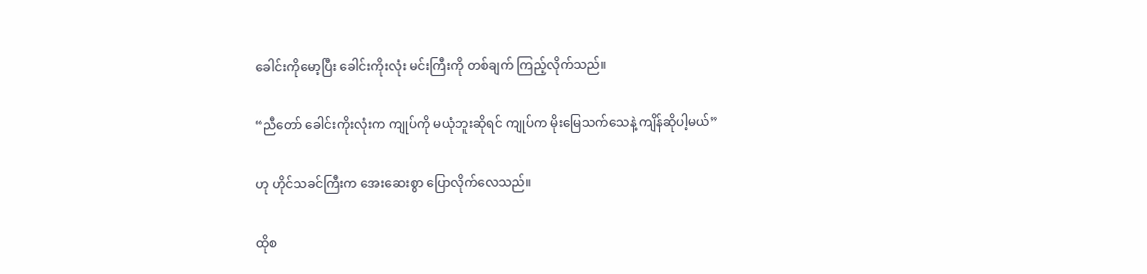ခေါင်းကိုမော့ပြီး ခေါင်းကိုးလုံး မင်းကြီးကို တစ်ချက် ကြည့်လိုက်သည်။

“ညီတော် ခေါင်းကိုးလုံးက ကျုပ်ကို မယုံဘူးဆိုရင် ကျုပ်က မိုးမြေသက်သေနဲ့ ကျိန်ဆိုပါ့မယ်”

ဟု ဟိုင်သခင်ကြီးက အေးဆေးစွာ ပြောလိုက်လေသည်။

ထိုစ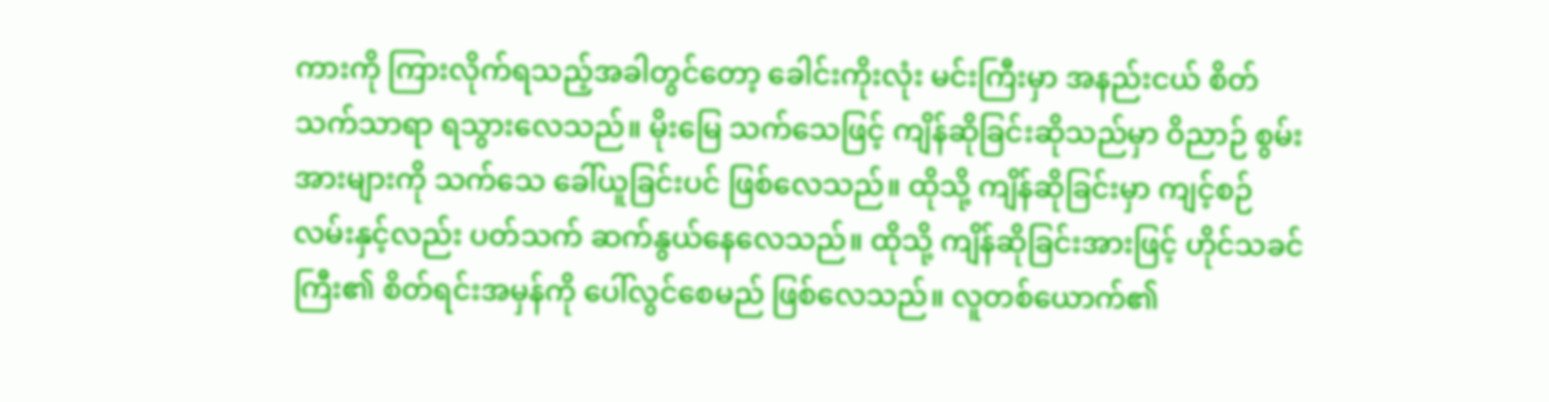ကားကို ကြားလိုက်ရသည့်အခါတွင်တော့ ခေါင်းကိုးလုံး မင်းကြီးမှာ အနည်းငယ် စိတ်သက်သာရာ ရသွားလေသည်။ မိုးမြေ သက်သေဖြင့် ကျိန်ဆိုခြင်းဆိုသည်မှာ ဝိညာဉ် စွမ်းအားများကို သက်သေ ခေါ်ယူခြင်းပင် ဖြစ်လေသည်။ ထိုသို့ ကျိန်ဆိုခြင်းမှာ ကျင့်စဉ်လမ်းနှင့်လည်း ပတ်သက် ဆက်နွယ်နေလေသည်။ ထိုသို့ ကျိန်ဆိုခြင်းအားဖြင့် ဟိုင်သခင်ကြီး၏ စိတ်ရင်းအမှန်ကို ပေါ်လွင်စေမည် ဖြစ်လေသည်။ လူတစ်ယောက်၏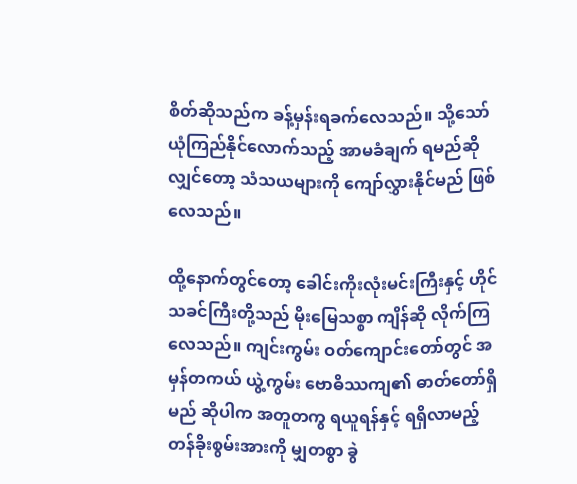စိတ်ဆိုသည်က ခန့်မှန်းရခက်လေသည်။ သို့သော် ယုံကြည်နိုင်လောက်သည့် အာမခံချက် ရမည်ဆိုလျှင်တော့ သံသယများကို ကျော်လွှားနိုင်မည် ဖြစ်လေသည်။

ထို့နောက်တွင်တော့ ခေါင်းကိုးလုံးမင်းကြီးနှင့် ဟိုင်သခင်ကြီးတို့သည် မိုးမြေသစ္စာ ကျိန်ဆို လိုက်ကြလေသည်။ ကျင်းကွမ်း ဝတ်ကျောင်းတော်တွင် အမှန်တကယ် ယွဲ့ကွမ်း ဗောဓိဿကျ၏ ဓာတ်တော်ရှိမည် ဆိုပါက အတူတကွ ရယူရန်နှင့် ရရှိလာမည့် တန်ခိုးစွမ်းအားကို မျှတစွာ ခွဲ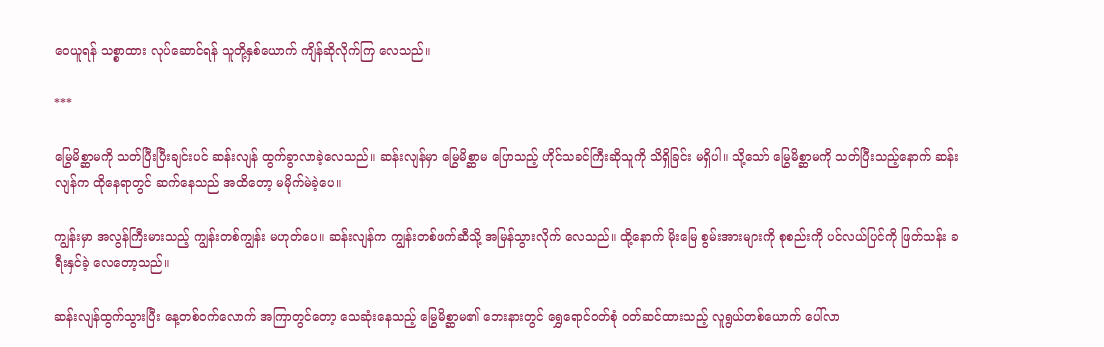ဝေယူရန် သစ္စာထား လုပ်ဆောင်ရန် သူတို့နှစ်ယောက် ကျိန်ဆိုလိုက်ကြ လေသည်။

***

မြွေမိစ္ဆာမကို သတ်ပြီးပြီးချင်းပင် ဆန်းလျန် ထွက်ခွာလာခဲ့လေသည်။ ဆန်းလျန်မှာ မြွေမိစ္ဆာမ ပြောသည့် ဟိုင်သခင်ကြီးဆိုသူကို သိရှိခြင်း မရှိပါ။ သို့သော် မြွေမိစ္ဆာမကို သတ်ပြီးသည့်နောက် ဆန်းလျန်က ထိုနေရာတွင် ဆက်နေသည် အထိတော့ မမိုက်မဲခဲ့ပေ။

ကျွန်းမှာ အလွန်ကြီးမားသည့် ကျွန်းတစ်ကျွန်း မဟုတ်ပေ။ ဆန်းလျန်က ကျွန်းတစ်ဖက်ဆီသို့ အမြန်သွားလိုက် လေသည်။ ထို့နောက် မိုးမြေ စွမ်းအားများကို စုစည်းကို ပင်လယ်ပြင်ကို ဖြတ်သန်း ခရီးနှင်ခဲ့ လေတော့သည်။

ဆန်းလျန်ထွက်သွားပြီး နေ့တစ်ဝက်လောက် အကြာတွင်တော့ သေဆုံးနေသည့် မြွေမိစ္ဆာမ၏ ဘေးနားတွင် ရွှေရောင်ဝတ်စုံ ဝတ်ဆင်ထားသည့် လူရွယ်တစ်ယောက် ပေါ်လာ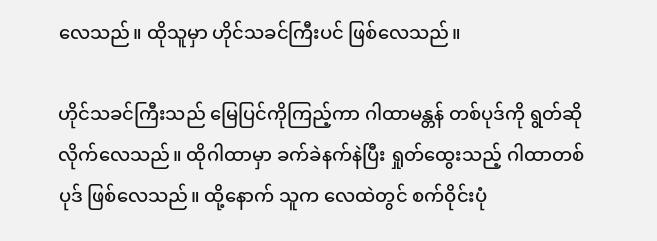လေသည်။ ထိုသူမှာ ဟိုင်သခင်ကြီးပင် ဖြစ်လေသည်။

ဟိုင်သခင်ကြီးသည် မြေပြင်ကိုကြည့်ကာ ဂါထာမန္တန် တစ်ပုဒ်ကို ရွတ်ဆိုလိုက်လေသည်။ ထိုဂါထာမှာ ခက်ခဲနက်နဲပြီး ရှုတ်ထွေးသည့် ဂါထာတစ်ပုဒ် ဖြစ်လေသည်။ ထို့နောက် သူက လေထဲတွင် စက်ဝိုင်းပုံ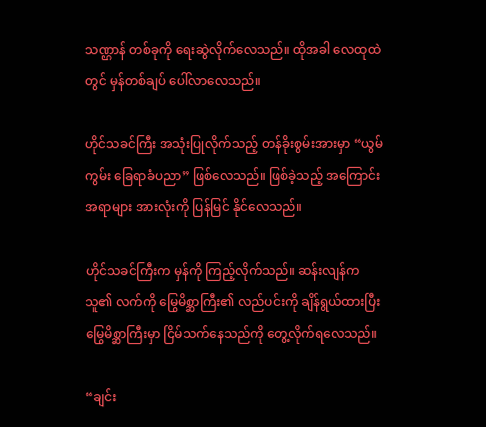သဏ္ဌာန် တစ်ခုကို ရေးဆွဲလိုက်လေသည်။ ထိုအခါ လေထုထဲတွင် မှန်တစ်ချပ် ပေါ်လာလေသည်။

ဟိုင်သခင်ကြီး အသုံးပြုလိုက်သည့် တန်ခိုးစွမ်းအားမှာ “ယွမ်ကွမ်း ခြေရာခံပညာ” ဖြစ်လေသည်။ ဖြစ်ခဲ့သည့် အကြောင်းအရာများ အားလုံးကို ပြန်မြင် နိုင်လေသည်။

ဟိုင်သခင်ကြီးက မှန်ကို ကြည့်လိုက်သည်။ ဆန်းလျန်က သူ၏ လက်ကို မြွေမိစ္ဆာကြီး၏ လည်ပင်းကို ချိန်ရွယ်ထားပြီး မြွေမိစ္ဆာကြီးမှာ ငြိမ်သက်နေသည်ကို တွေ့လိုက်ရလေသည်။

“ချင်း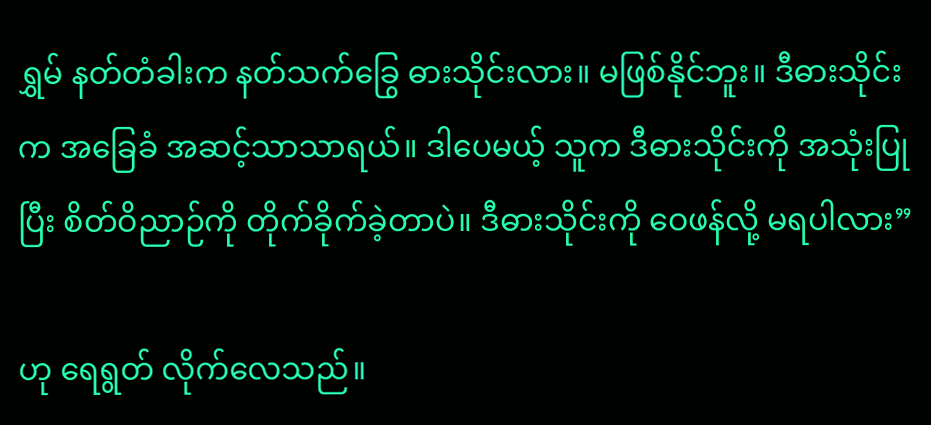ရွှမ် နတ်တံခါးက နတ်သက်ခြွေ ဓားသိုင်းလား။ မဖြစ်နိုင်ဘူး။ ဒီဓားသိုင်းက အခြေခံ အဆင့်သာသာရယ်။ ဒါပေမယ့် သူက ဒီဓားသိုင်းကို အသုံးပြုပြီး စိတ်ဝိညာဉ်ကို တိုက်ခိုက်ခဲ့တာပဲ။ ဒီဓားသိုင်းကို ဝေဖန်လို့ မရပါလား”

ဟု ရေရွတ် လိုက်လေသည်။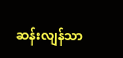ဆန်းလျန်သာ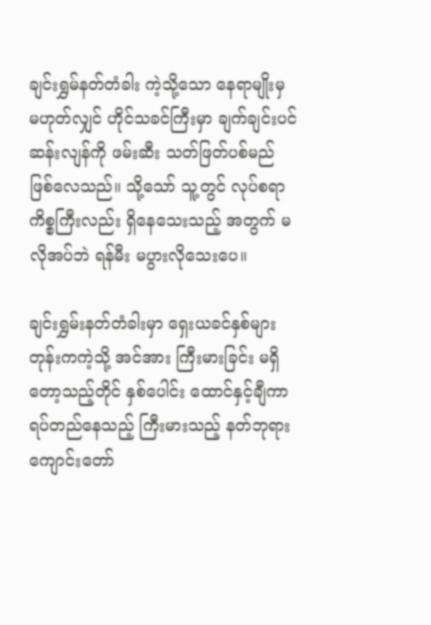ချင်းရွှမ်နတ်တံခါး ကဲ့သို့သော နေရာမျိုးမှ မဟုတ်လျှင် ဟိုင်သခင်ကြီးမှာ ချက်ချင်းပင် ဆန်းလျန်ကို ဖမ်းဆီး သတ်ဖြတ်ပစ်မည် ဖြစ်လေသည်။ သို့သော် သူ့တွင် လုပ်စရာ ကိစ္စကြီးလည်း ရှိနေသေးသည့် အတွက် မလိုအပ်ဘဲ ရန်မီး မပွားလိုသေးပေ။

ချင်းရွှမ်းနတ်တံခါးမှာ ရှေးယခင်နှစ်များ တုန်းကကဲ့သို့ အင်အား ကြီးမားခြင်း မရှိတော့သည့်တိုင် နှစ်ပေါင်း ထောင်နှင့်ချီကာ ရပ်တည်နေသည့် ကြီးမားသည့် နတ်ဘုရား ကျောင်းတော်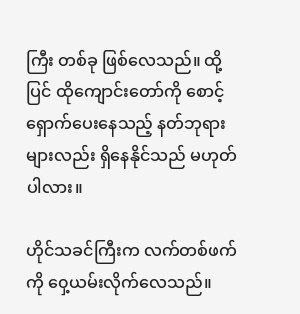ကြီး တစ်ခု ဖြစ်လေသည်။ ထို့ပြင် ထိုကျောင်းတော်ကို စောင့်ရှောက်ပေးနေသည့် နတ်ဘုရားများလည်း ရှိနေနိုင်သည် မဟုတ်ပါလား။

ဟိုင်သခင်ကြီးက လက်တစ်ဖက်ကို ၀ှေ့ယမ်းလိုက်လေသည်။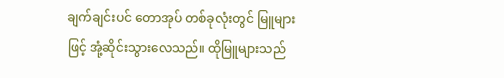ချက်ချင်းပင် တောအုပ် တစ်ခုလုံးတွင် မြူများဖြင့် အုံ့ဆိုင်းသွားလေသည်။ ထိုမြူများသည်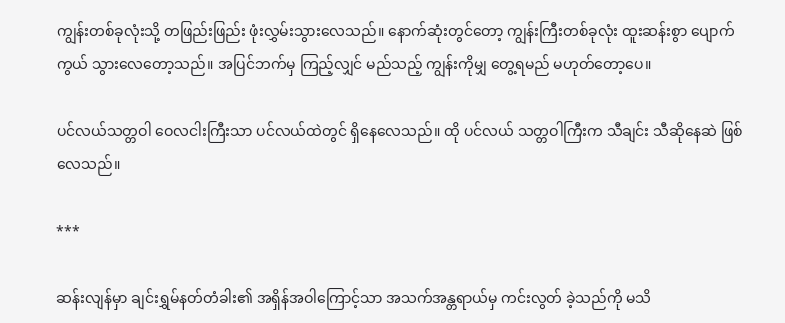ကျွန်းတစ်ခုလုံးသို့ တဖြည်းဖြည်း ဖုံးလွှမ်းသွားလေသည်။ နောက်ဆုံးတွင်တော့ ကျွန်းကြီးတစ်ခုလုံး ထူးဆန်းစွာ ပျောက်ကွယ် သွားလေတော့သည်။ အပြင်ဘက်မှ ကြည့်လျှင် မည်သည့် ကျွန်းကိုမျှ တွေ့ရမည် မဟုတ်တော့ပေ။

ပင်လယ်သတ္တဝါ ဝေလငါးကြီးသာ ပင်လယ်ထဲတွင် ရှိနေလေသည်။ ထို ပင်လယ် သတ္တဝါကြီးက သီချင်း သီဆိုနေဆဲ ဖြစ်လေသည်။

***

ဆန်းလျန်မှာ ချင်းရွှမ်နတ်တံခါး၏ အရှိန်အဝါကြောင့်သာ အသက်အန္တရာယ်မှ ကင်းလွတ် ခဲ့သည်ကို မသိ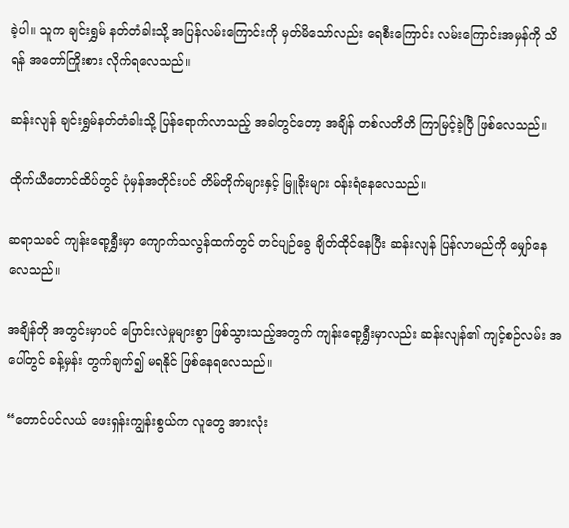ခဲ့ပါ။ သူက ချင်းရွှမ် နတ်တံခါးသို့ အပြန်လမ်းကြောင်းကို မှတ်မိသော်လည်း ရေစီးကြောင်း လမ်းကြောင်းအမှန်ကို သိရန် အတော်ကြိုးစား လိုက်ရလေသည်။

ဆန်းလျန် ချင်းရွှမ်နတ်တံခါးသို့ ပြန်ရောက်လာသည့် အခါတွင်တော့ အချိန် တစ်လတိတိ ကြာမြင့်ခဲ့ပြီ ဖြစ်လေသည်။

ထိုက်ယီတောင်ထိပ်တွင် ပုံမှန်အတိုင်းပင် တိမ်တိုက်များနှင့် မြူခိုးများ ဝန်းရံနေလေသည်။

ဆရာသခင် ကျန်းရော့ရွှီးမှာ ကျောက်သလွန်ထက်တွင် တင်ပျဉ်ခွေ ချိတ်ထိုင်နေပြီး ဆန်းလျန် ပြန်လာမည်ကို မျှော်နေလေသည်။

အချိန်တို အတွင်းမှာပင် ပြောင်းလဲမှုများစွာ ဖြစ်သွားသည့်အတွက် ကျန်းရော့ရွှီးမှာလည်း ဆန်းလျန်၏ ကျင့်စဉ်လမ်း အပေါ်တွင် ခန့်မှန်း တွက်ချက်၍ မရနိုင် ဖြစ်နေရလေသည်။

“တောင်ပင်လယ် ဖေးရှန်းကျွန်းစွယ်က လူတွေ အားလုံး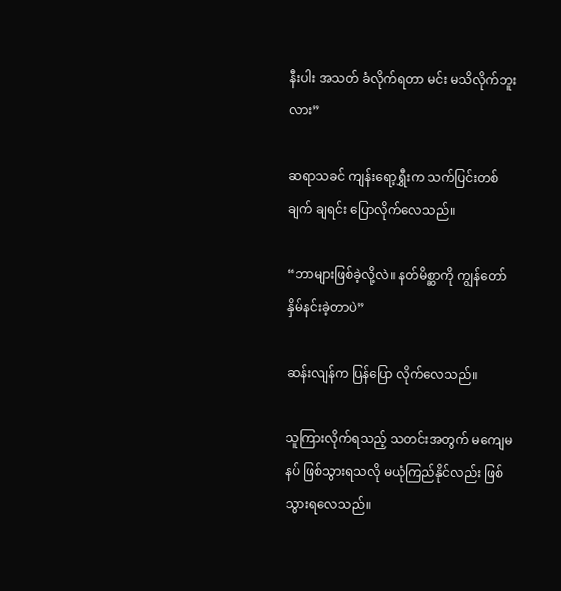နီးပါး အသတ် ခံလိုက်ရတာ မင်း မသိလိုက်ဘူးလား”

ဆရာသခင် ကျန်းရော့ရွှီးက သက်ပြင်းတစ်ချက် ချရင်း ပြောလိုက်လေသည်။

“ဘာများဖြစ်ခဲ့လို့လဲ။ နတ်မိစ္ဆာကို ကျွန်တော် နှိမ်နင်းခဲ့တာပဲ”

ဆန်းလျန်က ပြန်ပြော လိုက်လေသည်။

သူကြားလိုက်ရသည့် သတင်းအတွက် မကျေမနပ် ဖြစ်သွားရသလို မယုံကြည်နိုင်လည်း ဖြစ်သွားရလေသည်။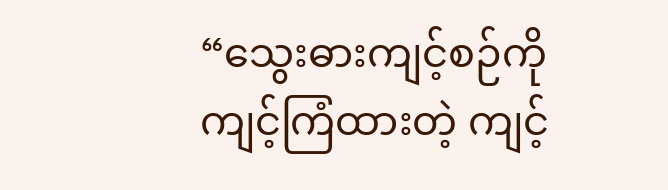“သွေးဓားကျင့်စဉ်ကို ကျင့်ကြံထားတဲ့ ကျင့်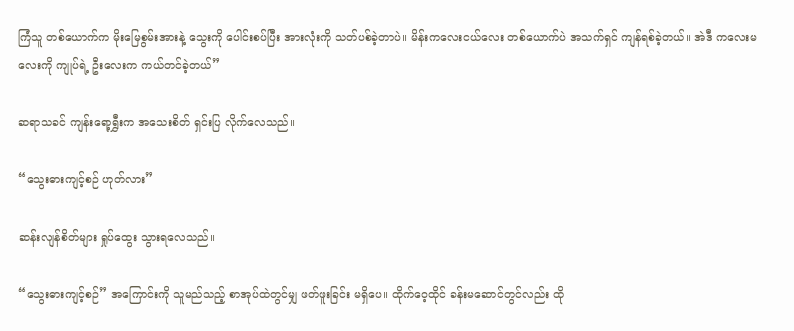ကြံသူ တစ်ယောက်က မိုးမြေစွမ်းအားနဲ့ သွေးကို ပေါင်းစပ်ပြီး အားလုံးကို သတ်ပစ်ခဲ့တာပဲ။ မိန်းကလေးငယ်လေး တစ်ယောက်ပဲ အသက်ရှင် ကျန်ရစ်ခဲ့တယ်။ အဲဒီ ကလေးမလေးကို ကျုပ်ရဲ့ ဦးလေးက ကယ်တင်ခဲ့တယ်”

ဆရာသခင် ကျန်းရော့ရွှီးက အသေးစိတ် ရှင်းပြ လိုက်လေသည်။

“သွေးဓားကျင့်စဉ် ဟုတ်လား”

ဆန်းလျန်စိတ်များ ရှုပ်ထွေး သွားရလေသည်။

“သွေးဓားကျင့်စဉ်” အကြောင်းကို သူမည်သည့် စာအုပ်ထဲတွင်မျှ ဖတ်ဖူးခြင်း မရှိပေ။ ထိုက်ဝေ့ထိုင် ခန်းမဆောင်တွင်လည်း ထို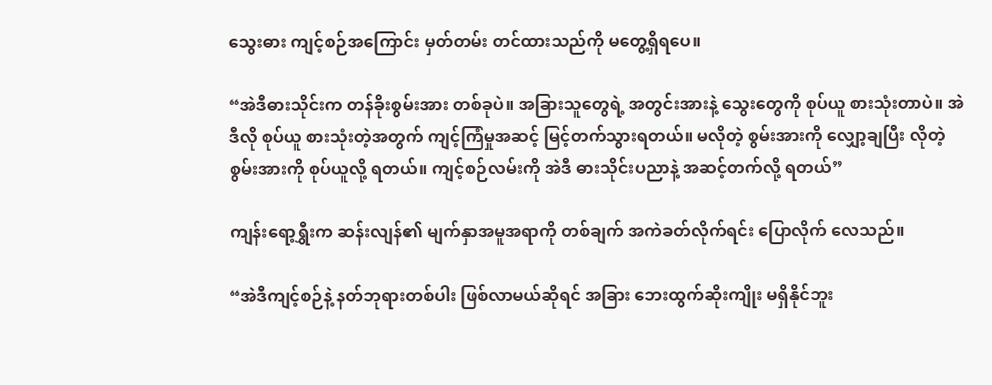သွေးဓား ကျင့်စဉ်အကြောင်း မှတ်တမ်း တင်ထားသည်ကို မတွေ့ရှိရပေ။

“အဲဒီဓားသိုင်းက တန်ခိုးစွမ်းအား တစ်ခုပဲ။ အခြားသူတွေရဲ့ အတွင်းအားနဲ့ သွေးတွေကို စုပ်ယူ စားသုံးတာပဲ။ အဲဒီလို စုပ်ယူ စားသုံးတဲ့အတွက် ကျင့်ကြံမှုအဆင့် မြင့်တက်သွားရတယ်။ မလိုတဲ့ စွမ်းအားကို လျှော့ချပြီး လိုတဲ့ စွမ်းအားကို စုပ်ယူလို့ ရတယ်။ ကျင့်စဉ်လမ်းကို အဲဒီ ဓားသိုင်းပညာနဲ့ အဆင့်တက်လို့ ရတယ်”

ကျန်းရော့ရွှီးက ဆန်းလျန်၏ မျက်နှာအမူအရာကို တစ်ချက် အကဲခတ်လိုက်ရင်း ပြောလိုက် လေသည်။

“အဲဒီကျင့်စဉ်နဲ့ နတ်ဘုရားတစ်ပါး ဖြစ်လာမယ်ဆိုရင် အခြား ဘေးထွက်ဆိုးကျိုး မရှိနိုင်ဘူး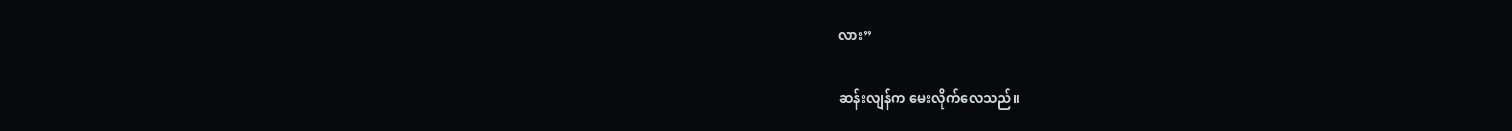လား”

ဆန်းလျန်က မေးလိုက်လေသည်။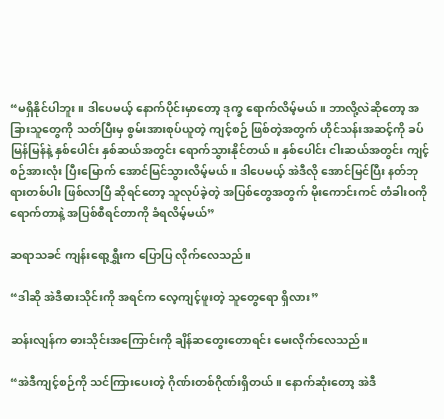“မရှိနိုင်ပါဘူး။ ဒါပေမယ့် နောက်ပိုင်းမှာတော့ ဒုက္ခ ရောက်လိမ့်မယ်။ ဘာလို့လဲဆိုတော့ အခြားသူတွေကို သတ်ပြီးမှ စွမ်းအားစုပ်ယူတဲ့ ကျင့်စဉ် ဖြစ်တဲ့အတွက် ဟိုင်သန်းအဆင့်ကို ခပ်မြန်မြန်နဲ့ နှစ်ပေါင်း နှစ်ဆယ်အတွင်း ရောက်သွားနိုင်တယ်။ နှစ်ပေါင်း ငါးဆယ်အတွင်း ကျင့်စဉ်အားလုံး ပြီးမြောက် အောင်မြင်သွားလိမ့်မယ်။ ဒါပေမယ့် အဲဒီလို အောင်မြင်ပြီး နတ်ဘုရားတစ်ပါး ဖြစ်လာပြီ ဆိုရင်တော့ သူလုပ်ခဲ့တဲ့ အပြစ်တွေအတွက် မိုးကောင်းကင် တံခါးဝကို ရောက်တာနဲ့ အပြစ်စီရင်တာကို ခံရလိမ့်မယ်”

ဆရာသခင် ကျန်းရော့ရွှီးက ပြောပြ လိုက်လေသည်။

“ဒါဆို အဲဒီဓားသိုင်းကို အရင်က လေ့ကျင့်ဖူးတဲ့ သူတွေရော ရှိလား”

ဆန်းလျန်က ဓားသိုင်းအကြောင်းကို ချိန်ဆတွေးတောရင်း မေးလိုက်လေသည်။

“အဲဒီကျင့်စဉ်ကို သင်ကြားပေးတဲ့ ဂိုဏ်းတစ်ဂိုဏ်းရှိတယ်။ နောက်ဆုံးတော့ အဲဒီ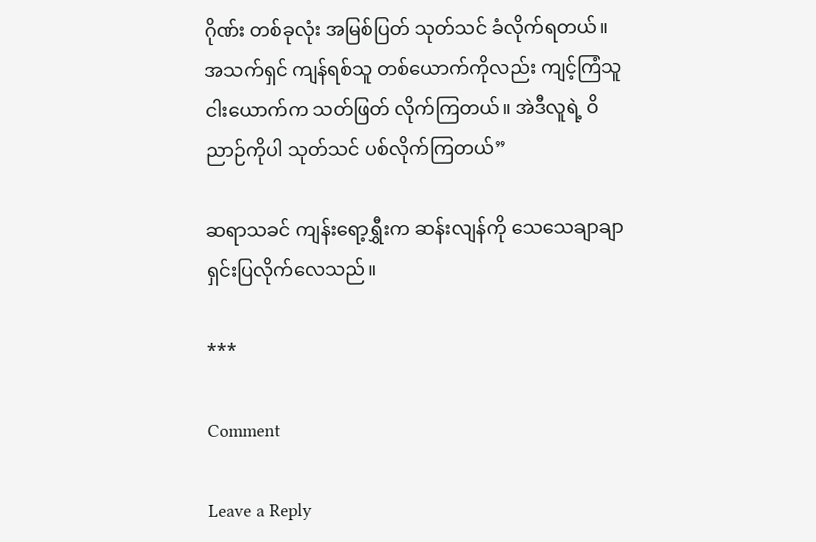ဂိုဏ်း တစ်ခုလုံး အမြစ်ပြတ် သုတ်သင် ခံလိုက်ရတယ်။ အသက်ရှင် ကျန်ရစ်သူ တစ်ယောက်ကိုလည်း ကျင့်ကြံသူ ငါးယောက်က သတ်ဖြတ် လိုက်ကြတယ်။ အဲဒီလူရဲ့ ဝိညာဉ်ကိုပါ သုတ်သင် ပစ်လိုက်ကြတယ်”

ဆရာသခင် ကျန်းရော့ရွှီးက ဆန်းလျန်ကို သေသေချာချာ ရှင်းပြလိုက်လေသည်။

***

Comment

Leave a Reply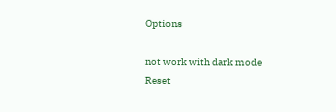Options

not work with dark mode
Reset